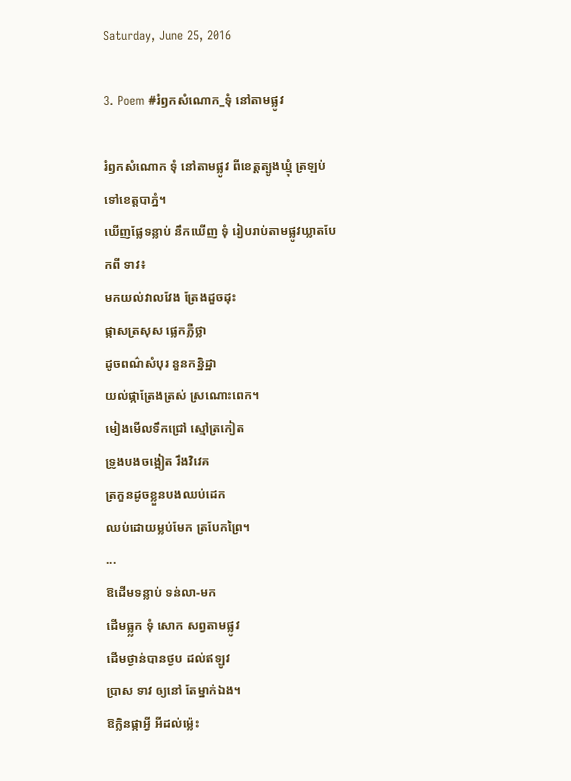Saturday, June 25, 2016

3. Poem #រំឭកសំណោក_ទុំ នៅតាមផ្លូវ

រំឭកសំណោក ទុំ នៅតាមផ្លូវ ពីខេត្តត្បូងឃ្មុំ ត្រឡប់ទៅខេត្តបាភ្នំ។
ឃើញផ្លែទន្លាប់ នឹកឃើញ ទុំ រៀបរាប់តាមផ្លូវឃ្លាតបែកពី ទាវ៖
មកយល់វាលវែង ត្រែងដួចដុះ
ផ្កាសត្រសុស ផ្លេកភ្លឺថ្លា
ដូចពណ៌សំបុរ នួនកន្និដ្ឋា
យល់ផ្កាត្រែងត្រស់ ស្រណោះពេក។
មៀងមើលទឹកជ្រៅ ស្មៅត្រកៀត
ទ្រូងបងចង្អៀត រឹងវិវេគ
ត្រកួនដូចខ្លួនបងឈប់ដេក
ឈប់ដោយម្លប់មែក ត្របែកព្រៃ។
...
ឱដើមទន្លាប់ ទន់លា-មក
ដើមធ្ល្លក ទុំ សោក សព្វតាមផ្លូវ
ដើមថ្ងាន់បានថ្ងប ដល់ឥឡូវ
ប្រាស ទាវ ឲ្យនៅ តែម្នាក់ឯង។
ឱក្លិនផ្កាអ្វី អីដល់ម្ល៉េះ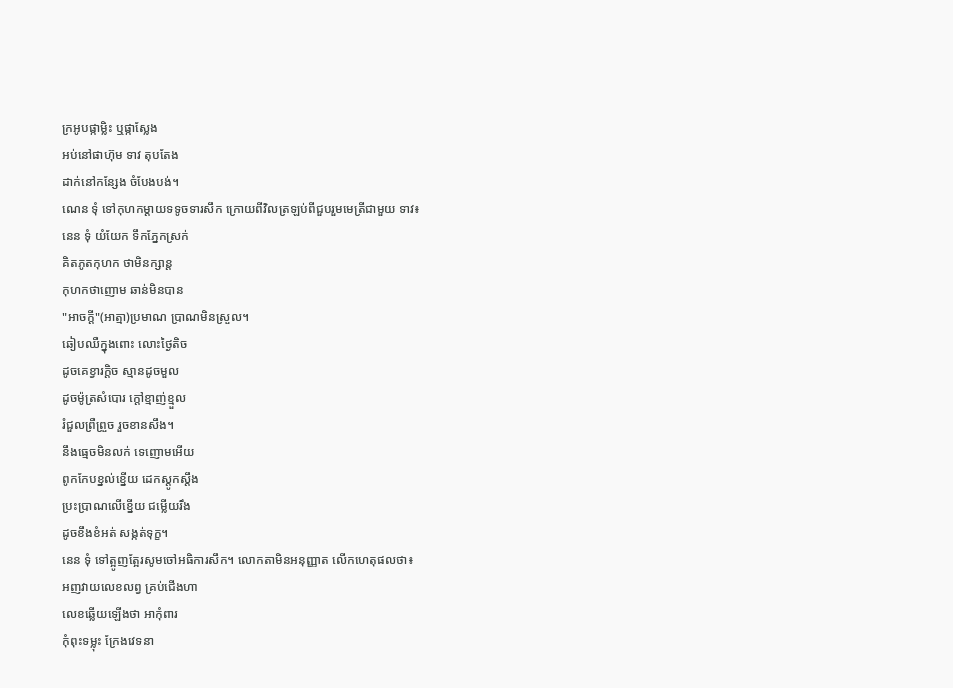ក្រអូបផ្កាម្លិះ ឬផ្កាស្លែង
អប់នៅផាហ៊ុម ទាវ តុបតែង
ដាក់នៅកន្សែង ចំបែងបង់។
ណេន ទុំ ទៅកុហកម្ដាយទទូចទារសឹក ក្រោយពីវិលត្រឡប់ពីជួបរួមមេត្រីជាមួយ ទាវ៖
នេន ទុំ យំយែក ទឹកភ្នែកស្រក់
គិតភូតកុហក ថាមិនក្សាន្ត
កុហកថាញោម ឆាន់មិនបាន
"អាចក្ដី"(អាត្មា)ប្រមាណ ប្រាណមិនស្រួល។
ឆៀបឈឺក្នុងពោះ លោះថ្ងៃតិច
ដូចគេខ្វារក្ដិច ស្មានដូចមួល
ដូចម៉ូត្រសំបោរ ក្ដៅខ្មាញ់ខ្មួល
រំជួលព្រឺព្រួច រួចខានសឹង។
នឹងធ្មេចមិនលក់ ទេញោមអើយ
ពូកកែបខ្នល់ខ្នើយ ដេកស្ដូកស្ដឹង
ប្រះប្រាណលើខ្នើយ ជម្លើយរឹង
ដូចខឹងខំអត់ សង្កត់ទុក្ខ។
នេន ទុំ ទៅត្អូញត្អែរសូមចៅអធិការសឹក។ លោកតាមិនអនុញ្ញាត លើកហេតុផលថា៖
អញវាយលេខលព្វ គ្រប់ជើងហា
លេខឆ្លើយឡើងថា អាកុំពារ
កុំពុះទម្លុះ ក្រែងវេទនា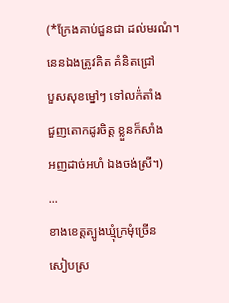(*ក្រែងគាប់ជួនជា ដល់មរណំ។
នេនឯងត្រូវគិត គំនិតជ្រៅ
បួសសុខម្នៅៗ ទៅលក៉់តាំង
ជួញតោកដូរចិត្ត ខ្លួនក៏សាំង
អញដាច់អហំ ឯងចង់ស្រី។)
...
ខាងខេត្តត្បូងឃ្មុំក្រមុំច្រើន
សៀបស្រ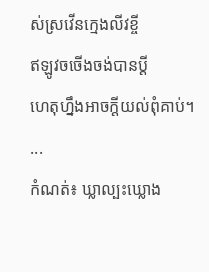ស់ស្រវើនក្មេងលីវខ្ចី
ឥឡូវចចើងចង់បានប្ដី
ហេតុហ្នឹងអាចក្ដីយល់ពុំគាប់។
...
កំណត់៖ ឃ្លាល្បះឃ្លោង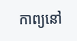កាព្យនៅ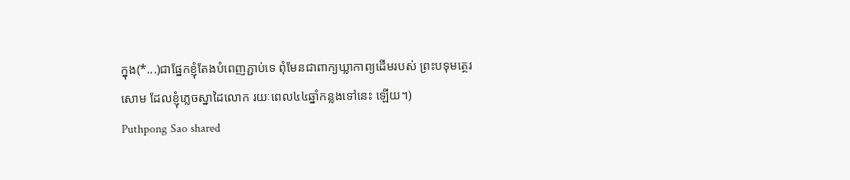ក្នុង(*...)ជាផ្នែកខ្ញុំតែងបំពេញភ្ជាប់ទេ ពុំមែនជាពាក្យឃ្លាកាព្យដើមរបស់ ព្រះបទុមត្ថេរសោម ដែលខ្ញុំភ្លេចស្នាដៃលោក រយៈពេល៤៤ឆ្នាំកន្លងទៅនេះ ឡើយ។)
Puthpong Sao shared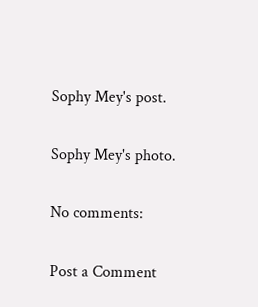Sophy Mey's post.

Sophy Mey's photo.

No comments:

Post a Comment